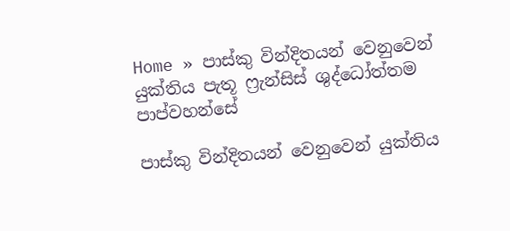Home » පාස්කු වින්දිතයන් වෙනුවෙන් යුක්තිය පැතූ ෆ්‍රැන්සිස් ශුද්ධෝත්තම පාප්වහන්සේ

පාස්කු වින්දිතයන් වෙනුවෙන් යුක්තිය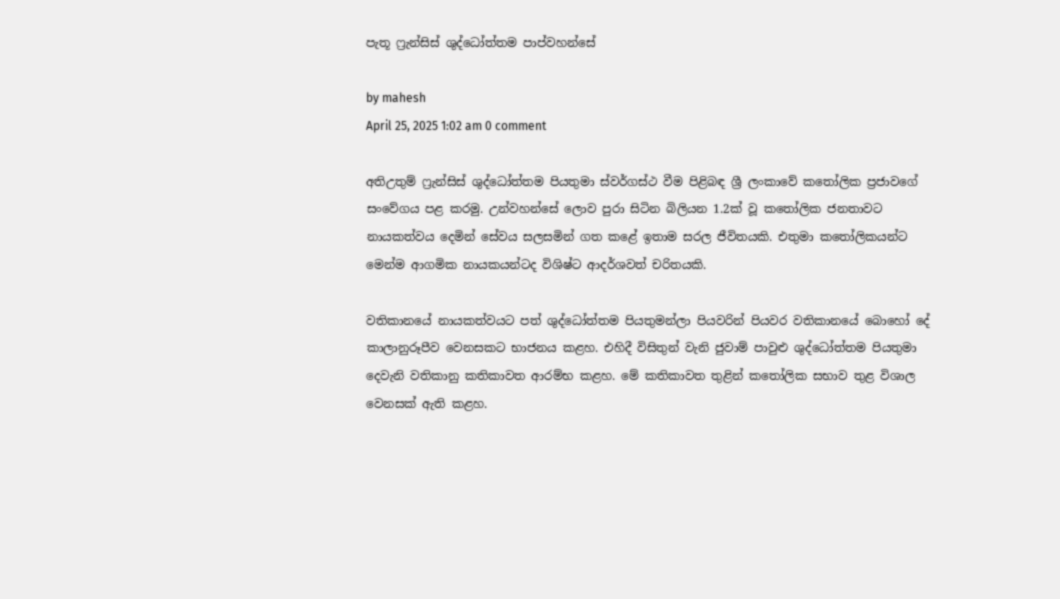පැතූ ෆ්‍රැන්සිස් ශුද්ධෝත්තම පාප්වහන්සේ

by mahesh
April 25, 2025 1:02 am 0 comment

අතිඋතුම් ෆ්‍රැන්සිස් ශුද්ධෝත්තම පියතුමා ස්වර්ගස්ථ වීම පිළිබඳ ශ්‍රී ලංකාවේ කතෝලික ප්‍රජාවගේ සංවේගය පළ කරමු. උන්වහන්සේ ලොව පුරා සිටින බිලියන 1.2ක් වූ කතෝලික ජනතාවට නායකත්වය දෙමින් සේවය සලසමින් ගත කළේ ඉතාම සරල ජීවිතයකි. එතුමා කතෝලිකයන්ට මෙන්ම ආගමික නායකයන්ටද විශිෂ්ට ආදර්ශවත් චරිතයකි.

වතිකානයේ නායකත්වයට පත් ශුද්ධෝත්තම පියතුමන්ලා පියවරින් පියවර වතිකානයේ බොහෝ දේ කාලානුරූපීව වෙනසකට භාජනය කළහ. එහිදී විසිතුන් වැනි ජුවාම් පාවුළු ශුද්ධෝත්තම පියතුමා දෙවැනි වතිකානු කතිකාවත ආරම්භ කළහ. මේ කතිකාවත තුළින් කතෝලික සභාව තුළ විශාල වෙනසක් ඇති කළහ.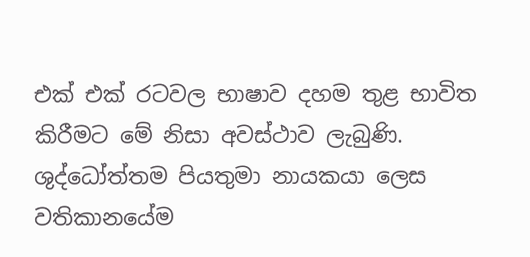එක් එක් රටවල භාෂාව දහම තුළ භාවිත කිරීමට මේ නිසා අවස්ථාව ලැබුණි. ශුද්ධෝත්තම පියතුමා නායකයා ලෙස වතිකානයේම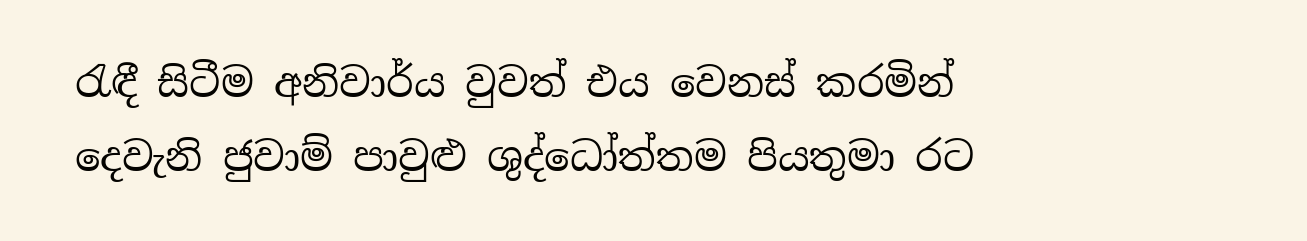රැඳී සිටීම අනිවාර්ය වුවත් එය වෙනස් කරමින් දෙවැනි ජුවාම් පාවුළු ශුද්ධෝත්තම පියතුමා රට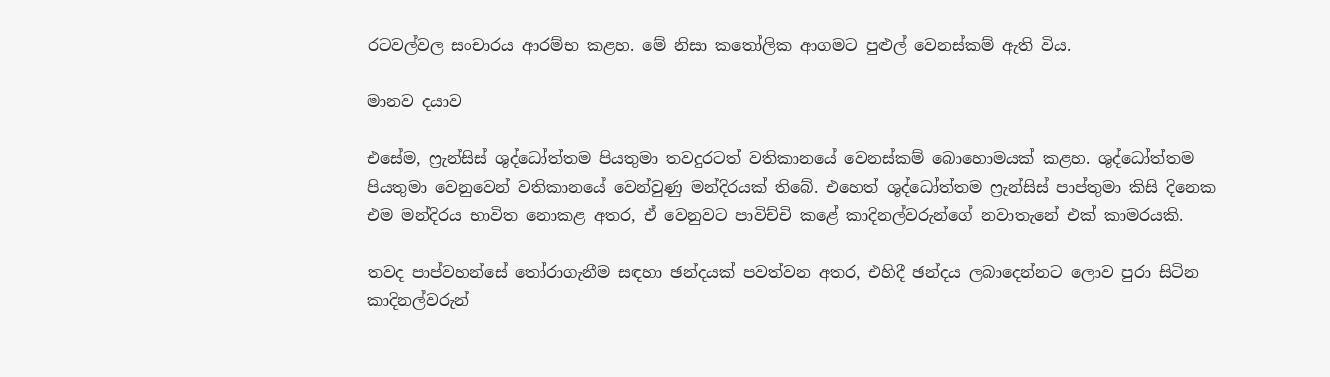රටවල්වල සංචාරය ආරම්භ කළහ. මේ නිසා කතෝලික ආගමට පුළුල් වෙනස්කම් ඇති විය.

මානව දයාව

එසේම, ෆ්‍රැන්සිස් ශුද්ධෝත්තම පියතුමා තවදුරටත් වතිකානයේ වෙනස්කම් ‌බොහොමයක් කළහ. ශුද්ධෝත්තම පියතුමා වෙනුවෙන් වතිකානයේ වෙන්වුණු මන්දිරයක් තිබේ. එහෙත් ශුද්ධෝත්තම ෆ්‍රැන්සිස් පාප්තුමා කිසි දිනෙක එම මන්දිරය භාවිත නොකළ අතර, ඒ වෙනුවට පාවිච්චි කළේ කාදිනල්වරුන්ගේ නවාතැනේ එක් කාමරයකි.

තවද පාප්වහන්සේ තෝරාගැනීම සඳහා ඡන්දයක් පවත්වන අතර, එහිදී ඡන්දය ලබාදෙන්නට ලොව පුරා සිටින කාදිනල්වරුන්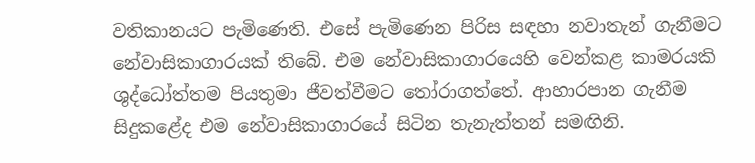වතිකානයට පැමිණෙති. එසේ පැමිණෙන පිරිස සඳහා නවාතැන් ගැනීමට නේවාසිකාගාරයක් තිබේ. එම නේවාසිකාගාරයෙහි වෙන්කළ කාමරයකි ශුද්ධෝත්තම පියතුමා ජීවත්වීමට තෝරාගත්තේ. ආහාරපාන ගැනීම සිදුකළේද එම නේවාසිකාගාරයේ සිටින තැනැත්තන් සමඟිනි.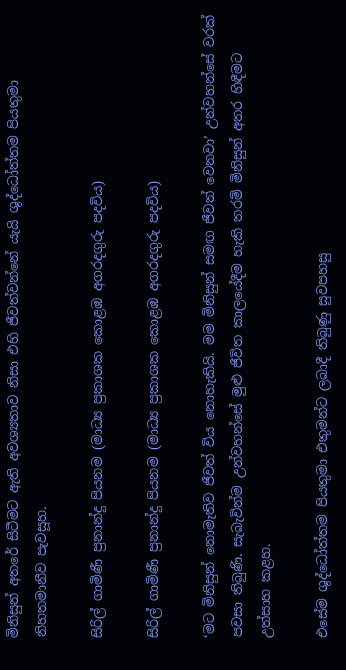මිනිසුන් අතරේ සිටීමට ඇති අවශ්‍යතාව නිසා එහි ජීවත්වන්නේ යැයි ශුද්ධෝත්තම පියතුමා නිහතමානීව පැවසූහ.

සිරිල් ගාමිණී ප්‍රනාන්දු පියනම (මාධ්‍ය ප්‍රකාශක කොළඹ අගරදගුරු පදවිය)

සිරිල් ගාමිණී ප්‍රනාන්දු පියනම (මාධ්‍ය ප්‍රකාශක කොළඹ අගරදගුරු පදවිය)

‘මට මිනිසුන් නොමැතිව ජීවත් විය නොහැකියි. මම මිනිසුන් සමඟ ජීවත් වෙනවා’ උන්වහන්සේ වරක් පවසා තිබුණි. සැබැවින්ම උන්වහන්සේ මුළු ජීවිත කාලයේදීම හැකි තරම් මිනිසුන් අතර හිඳීමට උත්සාහ කළහ.

එසේම ශුද්ධෝත්තම පියතුමා එතුමන්ට ලබාදී තිබුණු සුවපහසු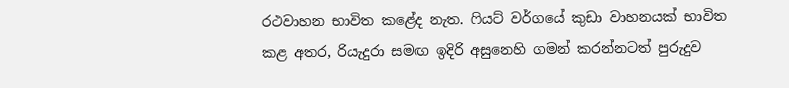රථවාහන භාවිත කළේද නැත. ෆියට් වර්ගයේ කුඩා වාහනයක් භාවිත කළ අතර, රියැදුරා සමඟ ඉදිරි අසුනෙහි ගමන් කරන්නටත් පුරුදුව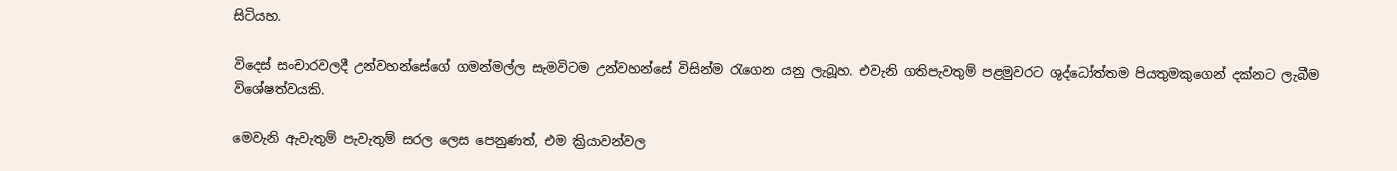සිටියහ.

විදෙස් සංචාරවලදී උන්වහන්සේගේ ගමන්මල්ල සැමවිටම උන්වහන්සේ විසින්ම රැගෙන යනු ලැබූහ. එවැනි ගතිපැවතුම් පළමුවරට ශුද්ධෝත්තම පියතුමකුගෙන් දක්නට ලැබීම විශේෂත්වයකි.

මෙවැනි ඇවැතුම් පැවැතුම් සරල ලෙස පෙනුණත්, එම ක්‍රියාවන්වල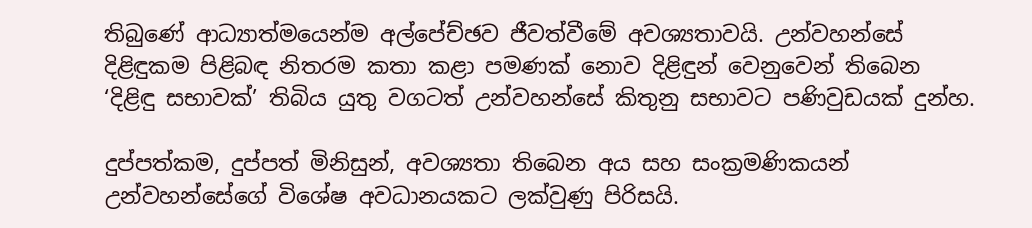තිබුණේ ආධ්‍යාත්මයෙන්ම අල්පේච්ඡව ජීවත්වීමේ අවශ්‍යතාවයි. උන්වහන්සේ දිළිඳුකම පිළිබඳ නිතරම කතා කළා පමණක් නොව දිළිඳුන් වෙනුවෙන් තිබෙන ‘දිළිඳු සභාවක්’ තිබිය යුතු වගටත් උන්වහන්සේ කිතුනු සභාවට පණිවුඩයක් දුන්හ.

දුප්පත්කම, දුප්පත් මිනිසුන්, අවශ්‍යතා තිබෙන අය සහ සංක්‍රමණිකයන් උන්වහන්සේගේ විශේෂ අවධානයකට ලක්වුණු පිරිසයි.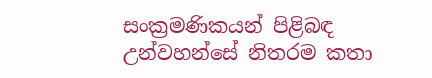සංක්‍රමණිකයන් පිළිබඳ උන්වහන්සේ නිතරම කතා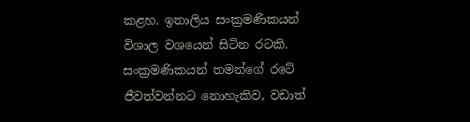කළහ. ඉතාලිය සංක්‍රමණිකයන් විශාල වශයෙන් සිටින රටකි. සංක්‍රමණිකයන් තමන්ගේ රටේ ජීවත්වන්නට නොහැකිව, වඩාත්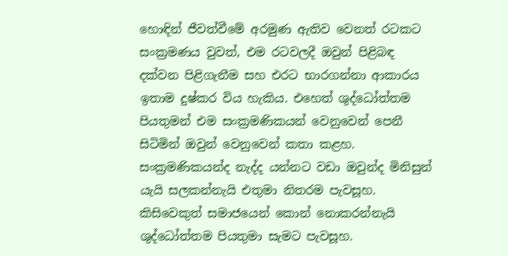හොඳින් ජීවත්වීමේ අරමුණ ඇතිව වෙනත් රටකට සංක්‍රමණය වුවත්, එම රටවලදී ඔවුන් පිළිබඳ දක්වන පිළිගැනීම සහ එරට භාරගන්නා ආකාරය ඉතාම දුෂ්කර විය හැකිය. එහෙත් ශුද්ධෝත්තම පියතුමන් එම සංක්‍රමණිකයන් වෙනුවෙන් පෙනී සිටිමින් ඔවුන් වෙනුවෙන් කතා කළහ. සංක්‍රමණිකයන්ද නැද්ද යන්නට වඩා ඔවුන්ද මිනිසුන් යැයි සලකන්නැයි එතුමා නිතරම පැවසූහ. කිසිවෙකුත් සමාජයෙන් කොන් නොකරන්නැයි ශුද්ධෝත්තම පියතුමා සැමට පැවසූහ.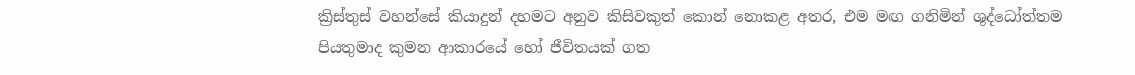ක්‍රිස්තුස් වහන්සේ කියාදුන් දහමට අනුව කිසිවකුත් කොන් නොකළ අතර, එම මඟ ගනිමින් ශුද්ධෝත්තම පියතුමාද කුමන ආකාරයේ හෝ ජීවිතයක් ගත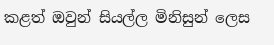කළත් ඔවුන් සියල්ල මිනිසුන් ලෙස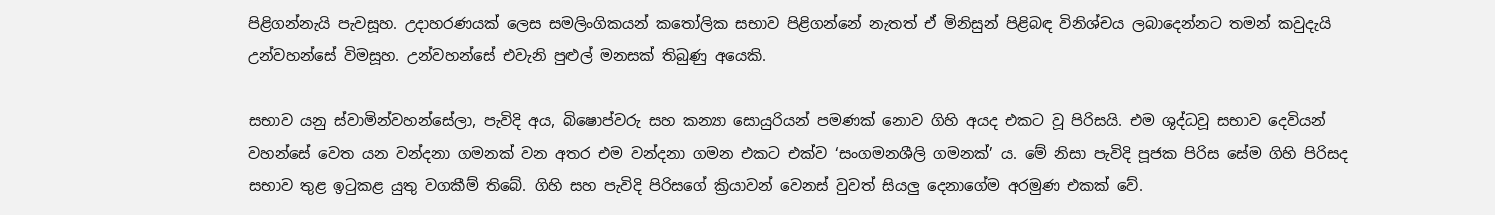පිළිගන්නැයි පැවසූහ. උදාහරණයක් ලෙස සමලිංගිකයන් කතෝලික සභාව පිළිගන්නේ නැතත් ඒ මිනිසුන් පිළිබඳ විනිශ්චය ලබාදෙන්නට තමන් කවුදැයි උන්වහන්සේ විමසූහ. උන්වහන්සේ එවැනි පුළුල් මනසක් තිබුණු අයෙකි.

සභාව යනු ස්වාමින්වහන්සේලා, පැවිදි අය, බිෂොප්වරු සහ කන්‍යා සොයුරියන් පමණක් නොව ගිහි අයද එකට වූ පිරිසයි. එම ශුද්ධවූ සභාව දෙවියන් වහන්සේ වෙත යන වන්දනා ගමනක් වන අතර එම වන්දනා ගමන එකට එක්ව ‘සංගමනශීලි ගමනක්’ ය. මේ නිසා පැවිදි පූජක පිරිස සේම ගිහි පිරිසද සභාව තුළ ඉටුකළ යුතු වගකීම් තිබේ. ගිහි සහ පැවිදි පිරිසගේ ක්‍රියාවන් වෙනස් වුවත් සියලු දෙනාගේම අරමුණ එකක් වේ.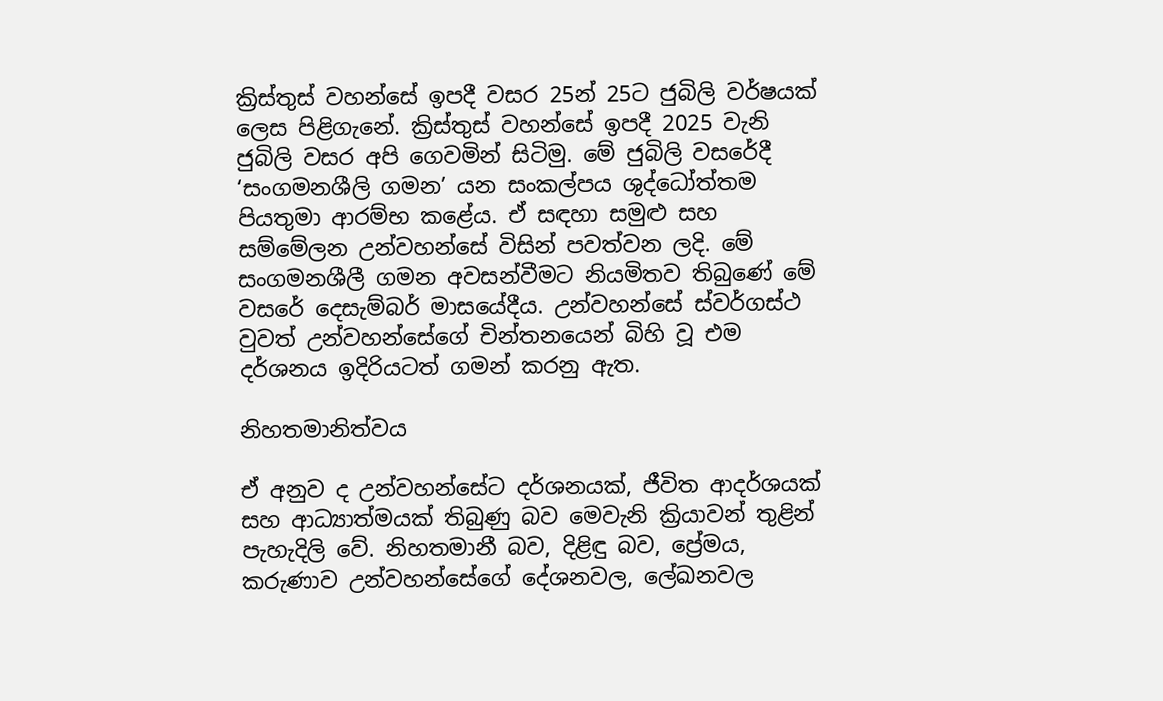ක්‍රිස්තුස් වහන්සේ ඉපදී වසර 25න් 25ට ජුබිලි වර්ෂයක් ලෙස පිළිගැනේ. ක්‍රිස්තුස් වහන්සේ ඉපදී 2025 වැනි ජුබිලි වසර අපි ගෙවමින් සිටිමු. මේ ජුබිලි වසරේදී ‘සංගමනශීලි ගමන’ යන සංකල්පය ශුද්ධෝත්තම පියතුමා ආරම්භ කළේය. ඒ සඳහා සමුළු සහ සම්මේලන උන්වහන්සේ විසින් පවත්වන ලදි. මේ සංගමනශීලී ගමන අවසන්වීමට නියමිතව තිබුණේ මේ වසරේ දෙසැම්බර් මාසයේදීය. උන්වහන්සේ ස්වර්ගස්ථ වුවත් උන්වහන්සේගේ චින්තනයෙන් බිහි වූ එම දර්ශනය ඉදිරියටත් ගමන් කරනු ඇත.

නිහතමානිත්වය

ඒ අනුව ද උන්වහන්සේට දර්ශනයක්, ජීවිත ආදර්ශයක් සහ ආධ්‍යාත්මයක් තිබුණු බව මෙවැනි ක්‍රියාවන් තුළින් පැහැදිලි වේ. නිහතමානී බව, දිළිඳු බව, ප්‍රේමය, කරුණාව උන්වහන්සේගේ දේශනවල, ලේඛනවල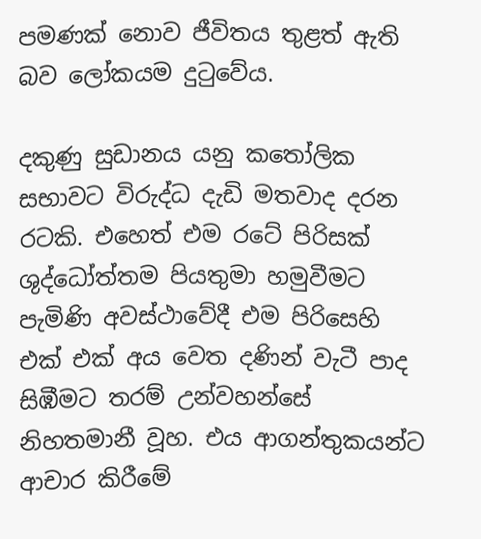පමණක් නොව ජීවිතය තුළත් ඇති බව ලෝකයම දුටුවේය.

දකුණු සුඩානය යනු කතෝලික සභාවට විරුද්ධ දැඩි මතවාද දරන රටකි. එහෙත් එම රටේ පිරිසක් ශුද්ධෝත්තම පියතුමා හමුවීමට පැමිණි අවස්ථාවේදී එම පිරිසෙහි එක් එක් අය වෙත දණින් වැටී පාද සිඹීමට තරම් උන්වහන්සේ නිහතමානී වූහ. එය ආගන්තුකයන්ට ආචාර කිරීමේ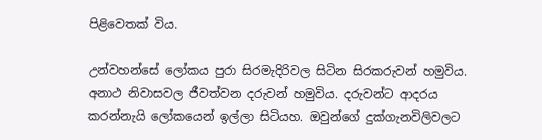පිළිවෙතක් විය.

උන්වහන්සේ ලෝකය පුරා සිරමැදිරිවල සිටින සිරකරුවන් හමුවිය. අනාථ නිවාසවල ජීවත්වන දරුවන් හමුවිය. දරුවන්ට ආදරය කරන්නැයි ලෝකයෙන් ඉල්ලා සිටියහ. ඔවුන්ගේ දුක්ගැනවිලිවලට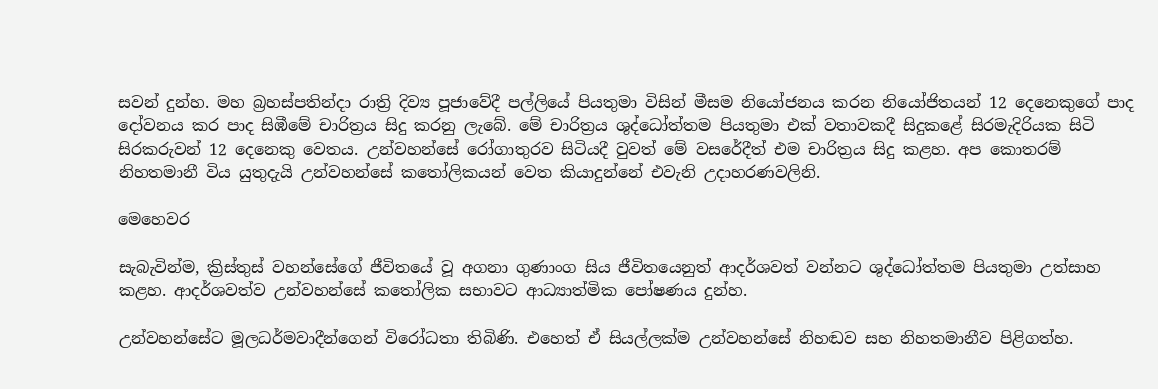සවන් දුන්හ. මහ බ්‍රහස්පතින්දා රාත්‍රි දිව්‍ය පූජාවේදී පල්ලියේ පියතුමා විසින් මීසම නියෝජනය කරන නියෝජිතයන් 12 දෙනෙකුගේ පාද දෝවනය කර පාද සිඹීමේ චාරිත්‍රය සිදු කරනු ලැබේ. මේ චාරිත්‍රය ශුද්ධෝත්තම පියතුමා එක් වතාවකදී සිදුකළේ සිරමැදිරියක සිටි සිරකරුවන් 12 දෙනෙකු වෙතය. උන්වහන්සේ රෝගාතුරව සිටියදී වුවත් මේ වසරේදීත් එම චාරිත්‍රය සිදු කළහ. අප කොතරම් නිහතමානී විය යුතුදැයි උන්වහන්සේ කතෝලිකයන් වෙත කියාදුන්නේ එවැනි උදාහරණවලිනි.

මෙහෙවර

සැබැවින්ම, ක්‍රිස්තුස් වහන්සේගේ ජීවිතයේ වූ අගනා ගුණාංග සිය ජීවිතයෙනුත් ආදර්ශවත් වන්නට ශුද්ධෝත්තම පියතුමා උත්සාහ කළහ. ආදර්ශවත්ව උන්වහන්සේ කතෝලික සභාවට ආධ්‍යාත්මික පෝෂණය දුන්හ.

උන්වහන්සේට මූලධර්මවාදීන්ගෙන් විරෝධතා තිබිණි. එහෙත් ඒ සියල්ලක්ම උන්වහන්සේ නිහඬව සහ නිහතමානීව පිළිගත්හ.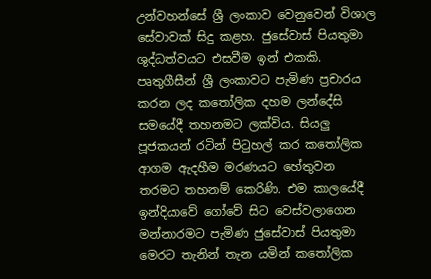උන්වහන්සේ ශ්‍රී ලංකාව වෙනුවෙන් විශාල සේවාවක් සිදු කළහ. ජුසේවාස් පියතුමා ශුද්ධත්වයට එසවීම ඉන් එකකි. පෘතුගීසීන් ශ්‍රී ලංකාවට පැමිණ ප්‍රචාරය කරන ලද කතෝලික දහම ලන්දේසි සමයේදී තහනමට ලක්විය. සියලු පූජකයන් රටින් පිටුහල් කර කතෝලික ආගම ඇදහීම මරණයට හේතුවන තරමට තහනම් කෙරිණි. එම කාලයේදී ඉන්දියාවේ ගෝවේ සිට වෙස්වලාගෙන මන්නාරමට පැමිණ ජුසේවාස් පියතුමා මෙරට තැනින් තැන යමින් කතෝලික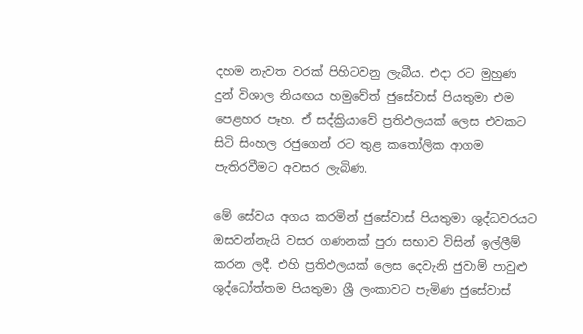දහම නැවත වරක් පිහිටවනු ලැබීය. එදා රට මුහුණ දුන් විශාල නියඟය හමුවේත් ජුසේවාස් පියතුමා එම පෙළහර පෑහ. ඒ සද්ක්‍රියාවේ ප්‍රතිඵලයක් ලෙස එවකට සිටි සිංහල රජුගෙන් රට තුළ කතෝලික ආගම පැතිරවීමට අවසර ලැබිණ.

මේ සේවය අගය කරමින් ජුසේවාස් පියතුමා ශුද්ධවරයට ඔසවන්නැයි වසර ගණනක් පුරා සභාව විසින් ඉල්ලීම් කරන ලදී. එහි ප්‍රතිඵලයක් ලෙස දෙවැනි ජුවාම් පාවුළු ශුද්ධෝත්තම පියතුමා ශ්‍රී ලංකාව‌ට පැමිණ ජුසේවාස්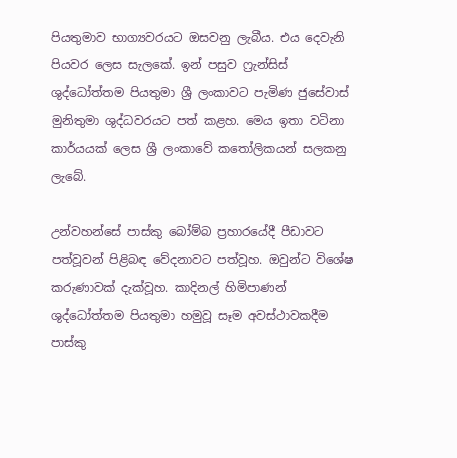පියතුමාව භාග්‍යවරයට ඔසවනු ලැබීය. එය දෙවැනි පියවර ලෙස සැලකේ. ඉන් පසුව ෆ්‍රැන්සිස් ශුද්ධෝත්තම පියතුමා ශ්‍රී ලංකාවට පැමිණ ජුසේවාස් මුනිතුමා ශුද්ධවරයට පත් කළහ. මෙය ඉතා වටිනා කාර්යයක් ලෙස ශ්‍රී ලංකාවේ කතෝලිකයන් සලකනු ලැබේ.

උන්වහන්සේ පාස්කු බෝම්බ ප්‍රහාරයේදී පීඩාවට පත්වූවන් පිළිබඳ වේදනාවට පත්වූහ. ඔවුන්ට විශේෂ කරුණාවක් දැක්වූහ. කාදිනල් හිමිපාණන් ශුද්ධෝත්තම පියතුමා හමුවූ සෑම අවස්ථාවකදීම පාස්කු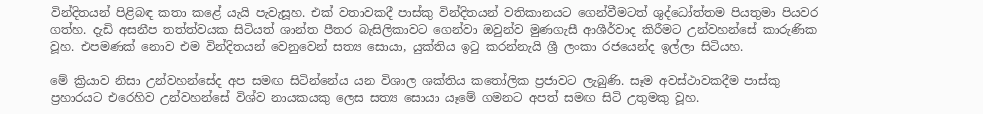වින්දිතයන් පිළිබඳ කතා කළේ යැයි පැවැසූහ. එක් වතාවකදී පාස්කු වින්දිතයන් වතිකානයට ගෙන්වීමටත් ශුද්ධෝත්තම පියතුමා පියවර ගත්හ. දැඩි අසනීප තත්ත්වයක සිටියත් ශාන්ත පීතර බැසිලිකාවට ගෙන්වා ඔවුන්ව මුණගැසී ආශීර්වාද කිරීමට උන්වහන්සේ කාරුණික වූහ. එපමණක් නොව එම වින්දිතයන් වෙනුවෙන් සත්‍ය සොයා, යුක්තිය ඉටු කරන්නැයි ශ්‍රී ලංකා රජයෙන්ද ඉල්ලා සිටියහ.

මේ ක්‍රියාව නිසා උන්වහන්සේද අප සමඟ සිටින්නේය යන විශාල ශක්තිය කතෝලික ප්‍රජාවට ලැබුණි. සෑම අවස්ථාවකදීම පාස්කු ප්‍රහාරයට එරෙහිව උන්වහන්සේ විශ්ව නායකයකු ලෙස සත්‍ය සොයා යෑමේ ගමනට අපත් සමඟ සිටි උතුමකු වූහ.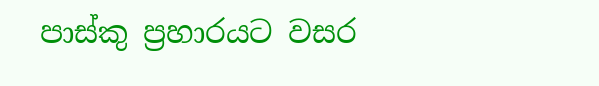පාස්කු ප්‍රහාරයට වසර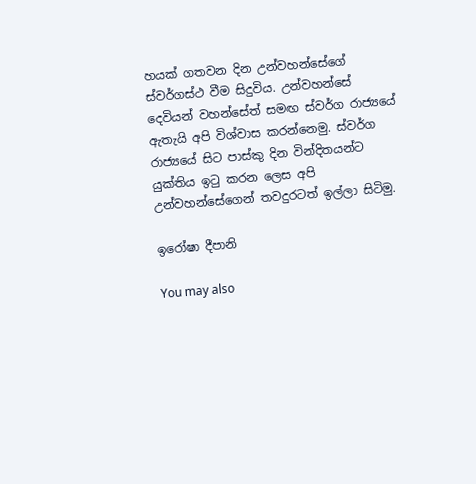හයක් ගතවන දින උන්වහන්සේගේ ස්වර්ගස්ථ වීම සිදුවිය. උන්වහන්සේ දෙවියන් වහන්සේත් සමඟ ස්වර්ග රාජ්‍යයේ ඇතැයි අපි විශ්වාස කරන්නෙමු. ස්වර්ග රාජ්‍යයේ සිට පාස්කු දින වින්දිතයන්ට යුක්තිය ඉටු කරන ලෙස අපි උන්වහන්සේගෙන් තවදුරටත් ඉල්ලා සිටිමු.

ඉරෝෂා දීපානි

You may also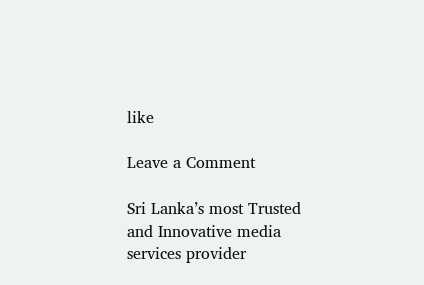like

Leave a Comment

Sri Lanka’s most Trusted and Innovative media services provider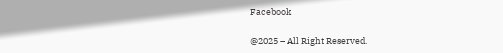Facebook

@2025 – All Right Reserved.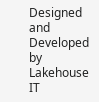Designed and Developed by Lakehouse IT